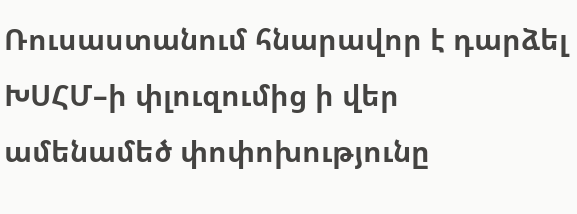Ռուսաստանում հնարավոր է դարձել ԽՍՀՄ–ի փլուզումից ի վեր ամենամեծ փոփոխությունը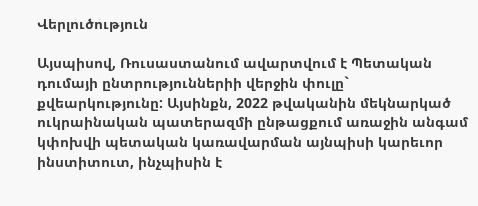Վերլուծություն

Այսպիսով, Ռուսաստանում ավարտվում է Պետական դումայի ընտրություններիի վերջին փուլը` քվեարկությունը: Այսինքն, 2022 թվականին մեկնարկած ուկրաինական պատերազմի ընթացքում առաջին անգամ կփոխվի պետական կառավարման այնպիսի կարեւոր ինստիտուտ, ինչպիսին է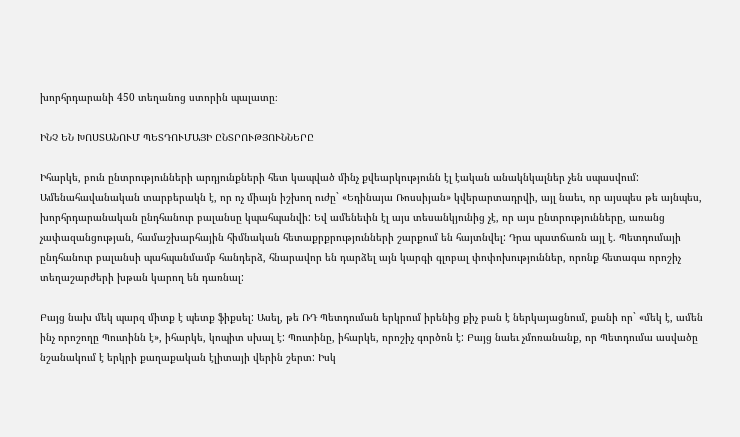խորհրդարանի 450 տեղանոց ստորին պալատը։

ԻՆՉ ԵՆ ԽՈՍՏԱՆՈՒՄ ՊԵՏԴՈՒՄԱՅԻ ԸՆՏՐՈՒԹՅՈՒՆՆԵՐԸ

Իհարկե, բուն ընտրությունների արդյունքների հետ կապված մինչ քվեարկությունն էլ էական անակնկալներ չեն սպասվում: Ամենահավանական տարբերակն է, որ ոչ միայն իշխող ուժը` «Եդինայա Ռոսսիյան» կվերարտադրվի, այլ նաեւ, որ այսպես թե այնպես, խորհրդարանական ընդհանուր բալանսը կպահպանվի: Եվ ամենեւին էլ այս տեսանկյունից չէ, որ այս ընտրությունները, առանց չափազանցության, համաշխարհային հիմնական հետաքրքրությունների շարքում են հայտնվել: Դրա պատճառն այլ է. Պետդումայի ընդհանուր բալանսի պահպանմամբ հանդերձ, հնարավոր են դարձել այն կարգի գլոբալ փոփոխություններ, որոնք հետագա որոշիչ տեղաշարժերի խթան կարող են դառնալ:

Բայց նախ մեկ պարզ միտք է պետք ֆիքսել: Ասել, թե ՌԴ Պետդուման երկրում իրենից քիչ բան է ներկայացնում, քանի որ` «մեկ է, ամեն ինչ որոշողը Պուտինն է», իհարկե, կոպիտ սխալ է: Պուտինը, իհարկե, որոշիչ գործոն է: Բայց նաեւ չմոռանանք, որ Պետդումա ասվածը նշանակում է երկրի քաղաքական էլիտայի վերին շերտ: Իսկ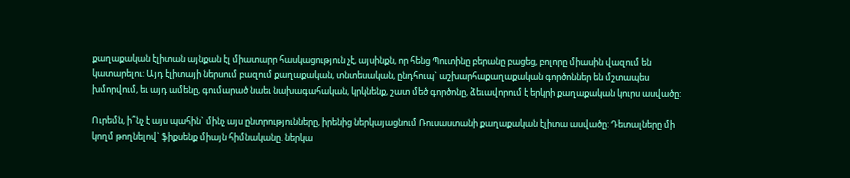քաղաքական էլիտան այնքան էլ միատարր հասկացություն չէ, այսինքն, որ հենց Պուտինը բերանը բացեց, բոլորը միասին վազում են կատարելու: Այդ էլիտայի ներսում բազում քաղաքական, տնտեսական, ընդհուպ` աշխարհաքաղաքական գործոններ են մշտապես խմորվում, եւ այդ ամենը, գումարած նաեւ նախագահական, կրկնենք, շատ մեծ գործոնը, ձեւավորում է երկրի քաղաքական կուրս ասվածը:

Ուրեմն, ի՞նչ է այս պահին` մինչ այս ընտրությունները, իրենից ներկայացնում Ռուսաստանի քաղաքական էլիտա ասվածը: Դետալները մի կողմ թողնելով` ֆիքսենք միայն հիմնականը. ներկա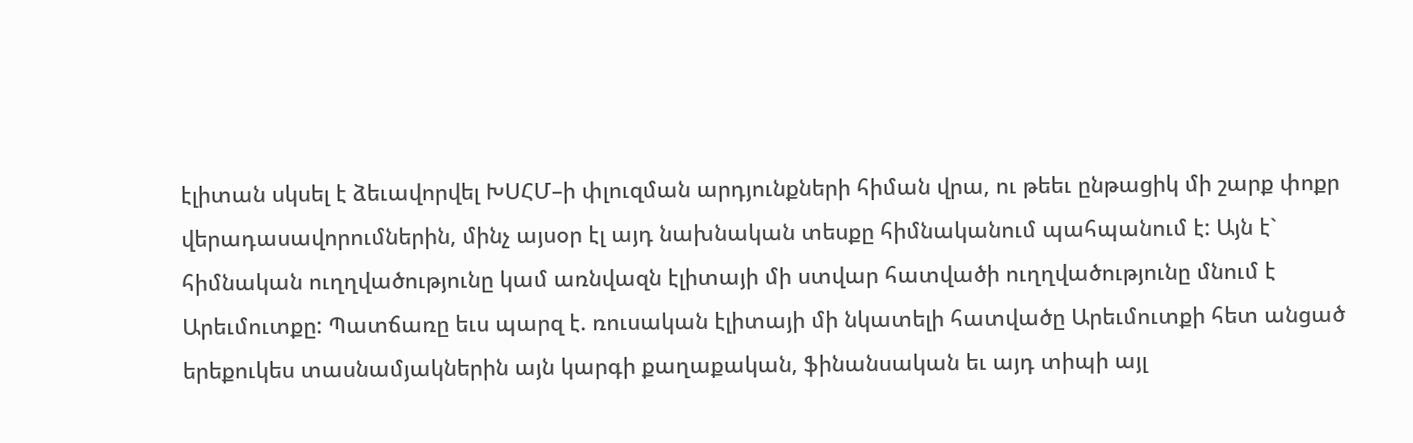էլիտան սկսել է ձեւավորվել ԽՍՀՄ–ի փլուզման արդյունքների հիման վրա, ու թեեւ ընթացիկ մի շարք փոքր վերադասավորումներին, մինչ այսօր էլ այդ նախնական տեսքը հիմնականում պահպանում է: Այն է` հիմնական ուղղվածությունը կամ առնվազն էլիտայի մի ստվար հատվածի ուղղվածությունը մնում է Արեւմուտքը: Պատճառը եւս պարզ է. ռուսական էլիտայի մի նկատելի հատվածը Արեւմուտքի հետ անցած երեքուկես տասնամյակներին այն կարգի քաղաքական, ֆինանսական եւ այդ տիպի այլ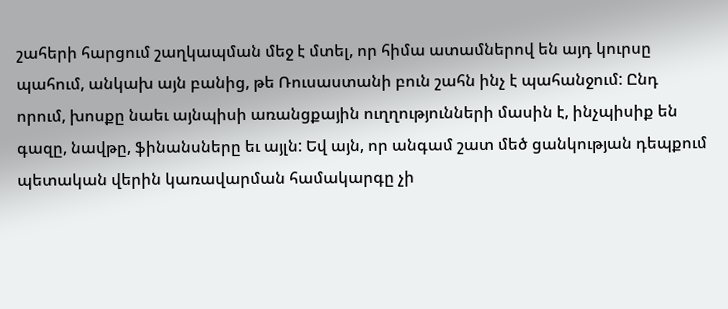շահերի հարցում շաղկապման մեջ է մտել, որ հիմա ատամներով են այդ կուրսը պահում, անկախ այն բանից, թե Ռուսաստանի բուն շահն ինչ է պահանջում: Ընդ որում, խոսքը նաեւ այնպիսի առանցքային ուղղությունների մասին է, ինչպիսիք են գազը, նավթը, ֆինանսները եւ այլն: Եվ այն, որ անգամ շատ մեծ ցանկության դեպքում պետական վերին կառավարման համակարգը չի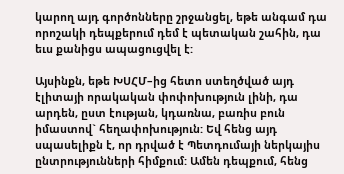կարող այդ գործոնները շրջանցել, եթե անգամ դա որոշակի դեպքերում դեմ է պետական շահին, դա եւս քանիցս ապացուցվել է:

Այսինքն, եթե ԽՍՀՄ–ից հետո ստեղծված այդ էլիտայի որակական փոփոխություն լինի, դա արդեն, ըստ էության, կդառնա, բառիս բուն իմաստով` հեղափոխություն: Եվ հենց այդ սպասելիքն է, որ դրված է Պետդումայի ներկայիս ընտրությունների հիմքում: Ամեն դեպքում, հենց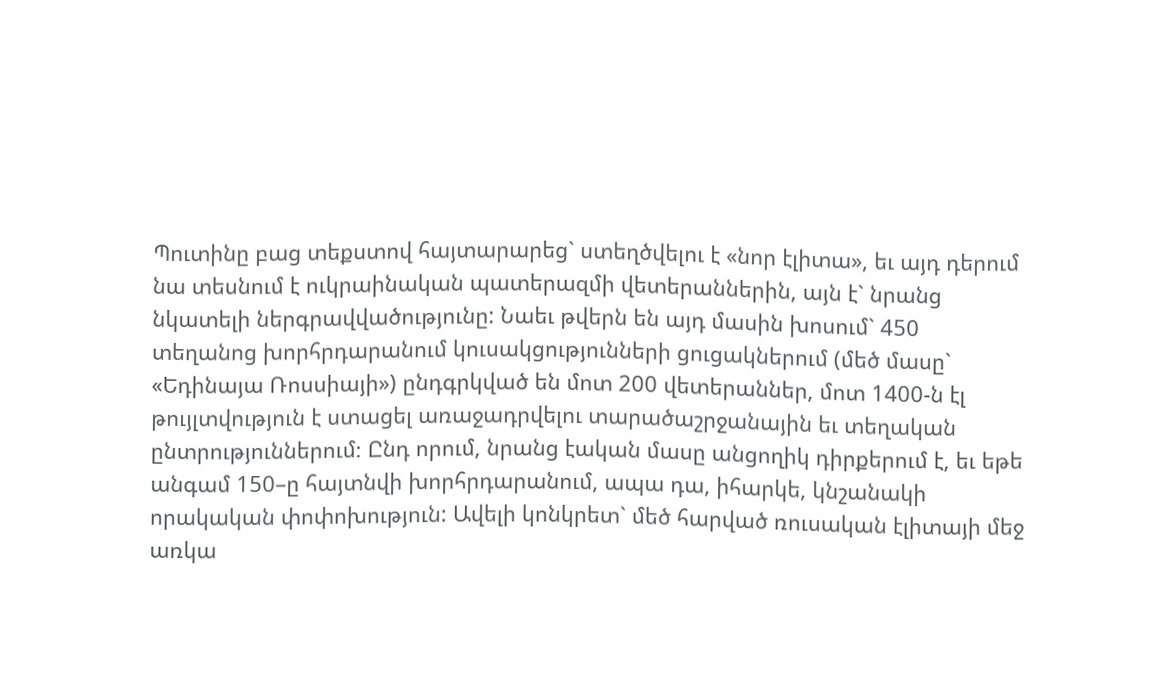Պուտինը բաց տեքստով հայտարարեց` ստեղծվելու է «նոր էլիտա», եւ այդ դերում նա տեսնում է ուկրաինական պատերազմի վետերաններին, այն է` նրանց նկատելի ներգրավվածությունը: Նաեւ թվերն են այդ մասին խոսում` 450 տեղանոց խորհրդարանում կուսակցությունների ցուցակներում (մեծ մասը` «Եդինայա Ռոսսիայի») ընդգրկված են մոտ 200 վետերաններ, մոտ 1400-ն էլ թույլտվություն է ստացել առաջադրվելու տարածաշրջանային եւ տեղական ընտրություններում։ Ընդ որում, նրանց էական մասը անցողիկ դիրքերում է, եւ եթե անգամ 150–ը հայտնվի խորհրդարանում, ապա դա, իհարկե, կնշանակի որակական փոփոխություն: Ավելի կոնկրետ` մեծ հարված ռուսական էլիտայի մեջ առկա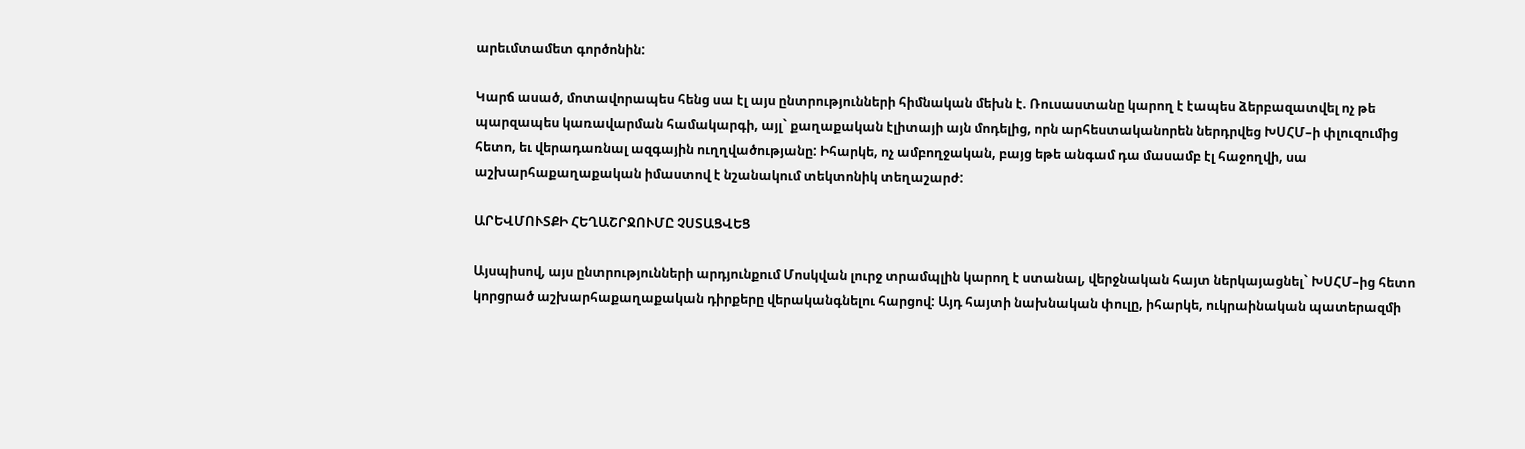արեւմտամետ գործոնին:

Կարճ ասած, մոտավորապես հենց սա էլ այս ընտրությունների հիմնական մեխն է. Ռուսաստանը կարող է էապես ձերբազատվել ոչ թե պարզապես կառավարման համակարգի, այլ` քաղաքական էլիտայի այն մոդելից, որն արհեստականորեն ներդրվեց ԽՍՀՄ–ի փլուզումից հետո, եւ վերադառնալ ազգային ուղղվածությանը: Իհարկե, ոչ ամբողջական, բայց եթե անգամ դա մասամբ էլ հաջողվի, սա աշխարհաքաղաքական իմաստով է նշանակում տեկտոնիկ տեղաշարժ:

ԱՐԵՎՄՈՒՏՔԻ ՀԵՂԱՇՐՋՈՒՄԸ ՉՍՏԱՑՎԵՑ

Այսպիսով, այս ընտրությունների արդյունքում Մոսկվան լուրջ տրամպլին կարող է ստանալ, վերջնական հայտ ներկայացնել` ԽՍՀՄ–ից հետո կորցրած աշխարհաքաղաքական դիրքերը վերականգնելու հարցով: Այդ հայտի նախնական փուլը, իհարկե, ուկրաինական պատերազմի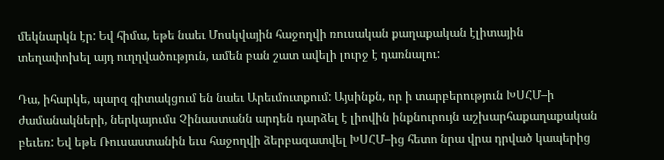մեկնարկն էր: Եվ հիմա, եթե նաեւ Մոսկվային հաջողվի ռուսական քաղաքական էլիտային տեղափոխել այդ ուղղվածություն, ամեն բան շատ ավելի լուրջ է դառնալու:

Դա, իհարկե, պարզ գիտակցում են նաեւ Արեւմուտքում: Այսինքն, որ ի տարբերություն ԽՍՀՄ–ի ժամանակների, ներկայումս Չինաստանն արդեն դարձել է լիովին ինքնուրույն աշխարհաքաղաքական բեւեռ: Եվ եթե Ռուսաստանին եւս հաջողվի ձերբազատվել ԽՍՀՄ–ից հետո նրա վրա դրված կապերից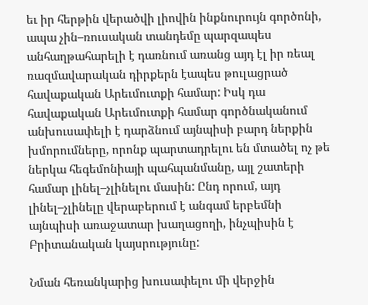եւ իր հերթին վերածվի լիովին ինքնուրույն գործոնի, ապա չին–ռուսական տանդեմը պարզապես անհաղթահարելի է դառնում առանց այդ էլ իր ռեալ ռազմավարական դիրքերն էապես թուլացրած հավաքական Արեւմուտքի համար: Իսկ դա հավաքական Արեւմուտքի համար գործնականում անխուսափելի է դարձնում այնպիսի բարդ ներքին խմորումները, որոնք պարտադրելու են մտածել ոչ թե ներկա հեգեմոնիայի պահպանմանը, այլ շատերի համար լինել–չլինելու մասին: Ընդ որում, այդ լինել–չլինելը վերաբերում է անգամ երբեմնի այնպիսի առաջատար խաղացողի, ինչպիսին է Բրիտանական կայսրությունը:

Նման հեռանկարից խուսափելու մի վերջին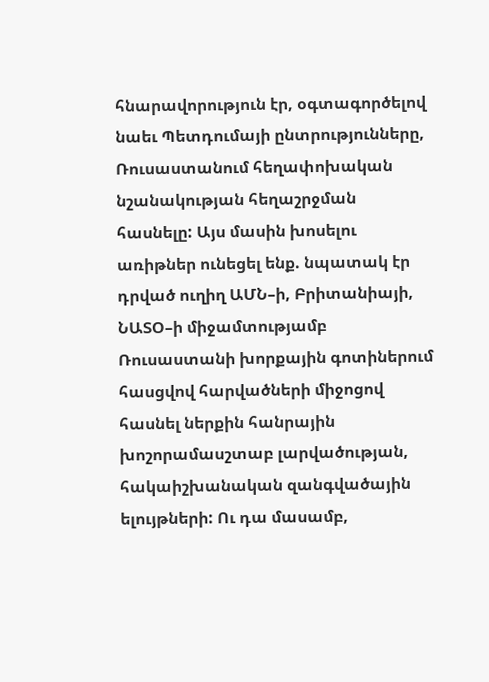հնարավորություն էր, օգտագործելով նաեւ Պետդումայի ընտրությունները, Ռուսաստանում հեղափոխական նշանակության հեղաշրջման հասնելը: Այս մասին խոսելու առիթներ ունեցել ենք. նպատակ էր դրված ուղիղ ԱՄՆ–ի, Բրիտանիայի, ՆԱՏՕ–ի միջամտությամբ Ռուսաստանի խորքային գոտիներում հասցվով հարվածների միջոցով հասնել ներքին հանրային խոշորամասշտաբ լարվածության, հակաիշխանական զանգվածային ելույթների: Ու դա մասամբ,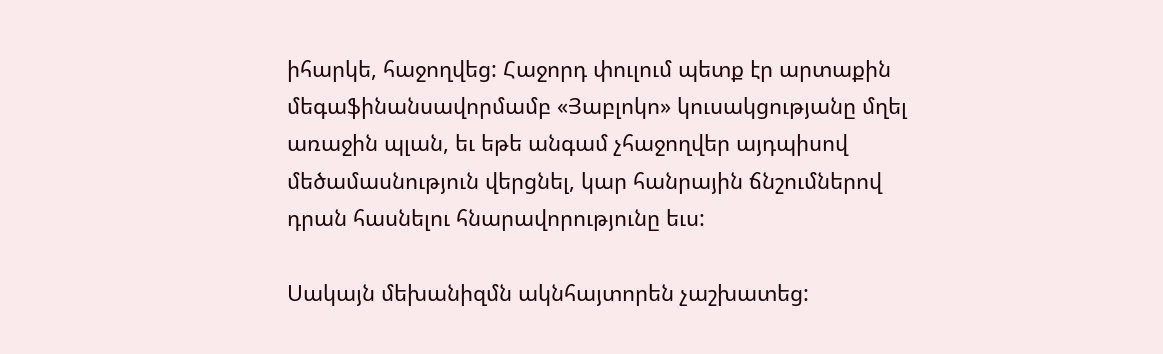իհարկե, հաջողվեց: Հաջորդ փուլում պետք էր արտաքին մեգաֆինանսավորմամբ «Յաբլոկո» կուսակցությանը մղել առաջին պլան, եւ եթե անգամ չհաջողվեր այդպիսով մեծամասնություն վերցնել, կար հանրային ճնշումներով դրան հասնելու հնարավորությունը եւս:

Սակայն մեխանիզմն ակնհայտորեն չաշխատեց: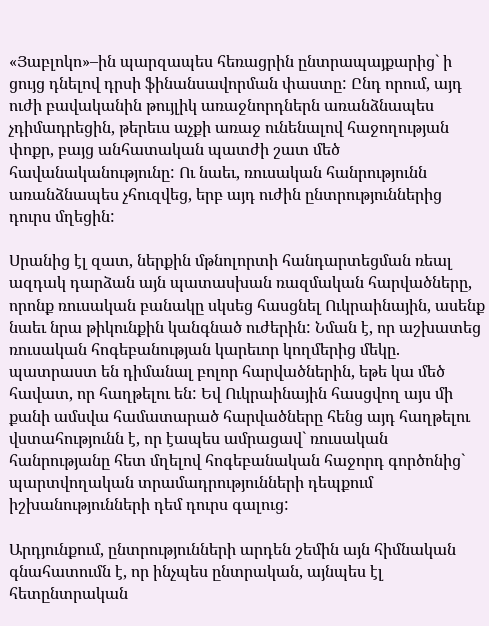«Յաբլոկո»–ին պարզապես հեռացրին ընտրապայքարից` ի ցույց դնելով դրսի ֆինանսավորման փաստը: Ընդ որում, այդ ուժի բավականին թույլիկ առաջնորդներն առանձնապես չդիմադրեցին, թերեւս աչքի առաջ ունենալով հաջողության փոքր, բայց անհատական պատժի շատ մեծ հավանականությունը: Ու նաեւ, ռուսական հանրությունն առանձնապես չհուզվեց, երբ այդ ուժին ընտրություններից դուրս մղեցին:

Սրանից էլ զատ, ներքին մթնոլորտի հանդարտեցման ռեալ ազդակ դարձան այն պատասխան ռազմական հարվածները, որոնք ռուսական բանակը սկսեց հասցնել Ուկրաինային, ասենք նաեւ նրա թիկունքին կանգնած ուժերին: Նման է, որ աշխատեց ռուսական հոգեբանության կարեւոր կողմերից մեկը. պատրաստ են դիմանալ բոլոր հարվածներին, եթե կա մեծ հավատ, որ հաղթելու են: Եվ Ուկրաինային հասցվող այս մի քանի ամսվա համատարած հարվածները հենց այդ հաղթելու վստահությունն է, որ էապես ամրացավ` ռուսական հանրությանը հետ մղելով հոգեբանական հաջորդ գործոնից` պարտվողական տրամադրությունների դեպքում իշխանությունների դեմ դուրս գալուց:

Արդյունքում, ընտրությունների արդեն շեմին այն հիմնական գնահատումն է, որ ինչպես ընտրական, այնպես էլ հետընտրական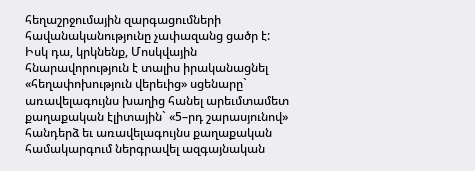հեղաշրջումային զարգացումների հավանականությունը չափազանց ցածր է: Իսկ դա, կրկնենք, Մոսկվային հնարավորություն է տալիս իրականացնել «հեղափոխություն վերեւից» սցենարը` առավելագույնս խաղից հանել արեւմտամետ քաղաքական էլիտային` «5–րդ շարասյունով» հանդերձ եւ առավելագույնս քաղաքական համակարգում ներգրավել ազգայնական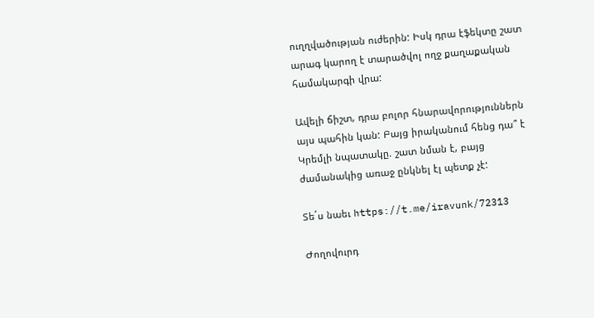ուղղվածության ուժերին: Իսկ դրա էֆեկտը շատ արագ կարող է տարածվոլ ողջ քաղաքական համակարգի վրա:

Ավելի ճիշտ, դրա բոլոր հնարավորություններն այս պահին կան: Բայց իրականում հենց դա՞ է Կրեմլի նպատակը. շատ նման է, բայց ժամանակից առաջ ընկնել էլ պետք չէ:

Տե´ս նաեւ https://t.me/iravunk/72313

Ժողովուրդ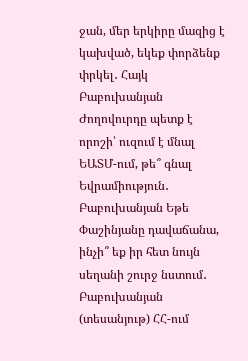ջան, մեր երկիրը մազից է կախված, եկեք փորձենք փրկել․ Հայկ Բաբուխանյան Ժողովուրդը պետք է որոշի՝ ուզում է մնալ ԵԱՏՄ-ում, թե՞ գնալ Եվրամիություն․ Բաբուխանյան Եթե Փաշինյանը դավաճանա, ինչի՞ եք իր հետ նույն սեղանի շուրջ նստում․ Բաբուխանյան (տեսանյութ) ՀՀ-ում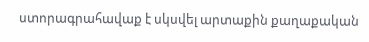ստորագրահավաք է սկսվել արտաքին քաղաքական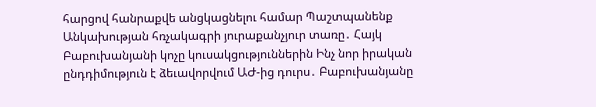հարցով հանրաքվե անցկացնելու համար Պաշտպանենք Անկախության հռչակագրի յուրաքանչյուր տառը․ Հայկ Բաբուխանյանի կոչը կուսակցություններին Ինչ նոր իրական ընդդիմություն է ձեւավորվում ԱԺ-ից դուրս․ Բաբուխանյանը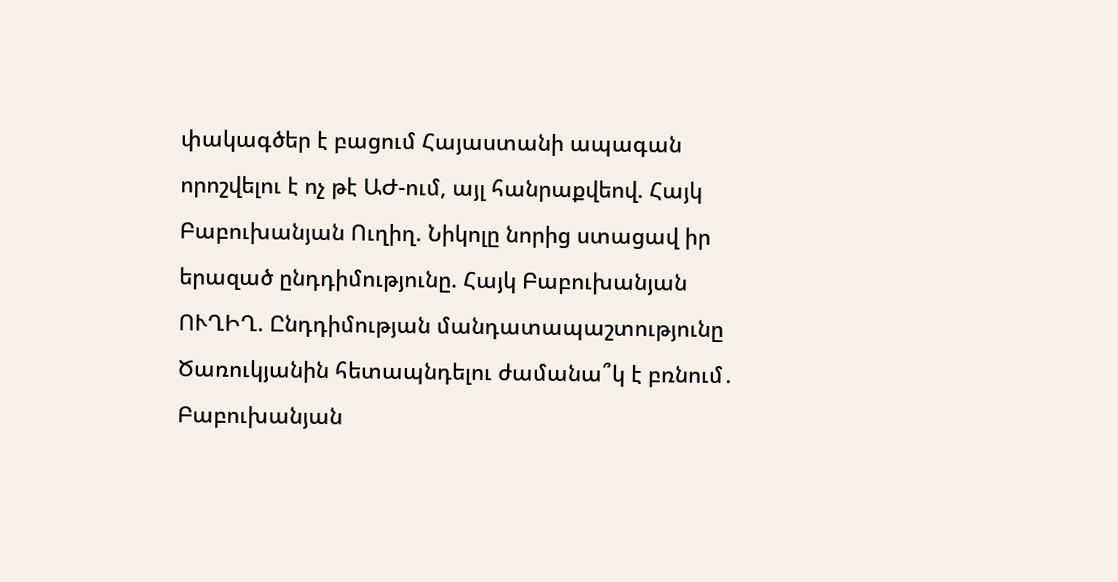փակագծեր է բացում Հայաստանի ապագան որոշվելու է ոչ թէ ԱԺ-ում, այլ հանրաքվեով. Հայկ Բաբուխանյան Ուղիղ. Նիկոլը նորից ստացավ իր երազած ընդդիմությունը. Հայկ Բաբուխանյան ՈՒՂԻՂ. Ընդդիմության մանդատապաշտությունը Ծառուկյանին հետապնդելու ժամանա՞կ է բռնում․ Բաբուխանյան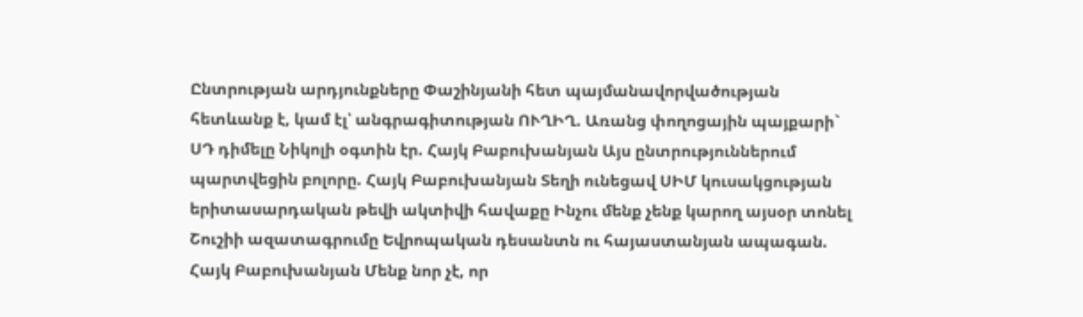Ընտրության արդյունքները Փաշինյանի հետ պայմանավորվածության հետևանք է, կամ էլ՝ անգրագիտության ՈՒՂԻՂ. Առանց փողոցային պայքարի` ՍԴ դիմելը Նիկոլի օգտին էր. Հայկ Բաբուխանյան Այս ընտրություններում պարտվեցին բոլորը. Հայկ Բաբուխանյան Տեղի ունեցավ ՍԻՄ կուսակցության երիտասարդական թեվի ակտիվի հավաքը Ինչու մենք չենք կարող այսօր տոնել Շուշիի ազատագրումը Եվրոպական դեսանտն ու հայաստանյան ապագան. Հայկ Բաբուխանյան Մենք նոր չէ, որ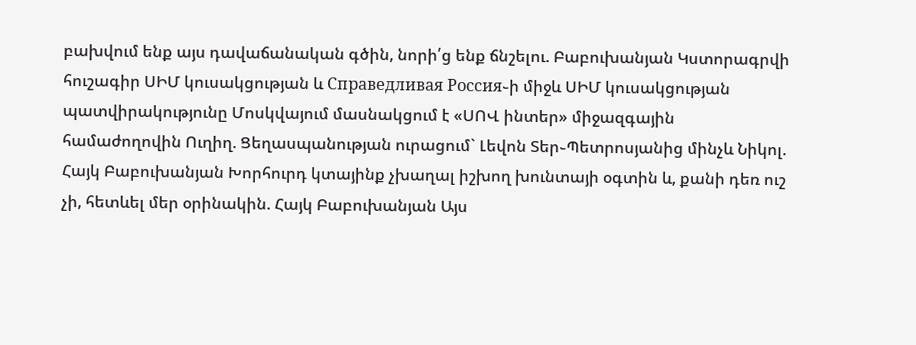բախվում ենք այս դավաճանական գծին, նորի՛ց ենք ճնշելու. Բաբուխանյան Կստորագրվի հուշագիր ՍԻՄ կուսակցության և Справедливая Россия֊ի միջև ՍԻՄ կուսակցության պատվիրակությունը Մոսկվայում մասնակցում է «ՍՈՎ ինտեր» միջազգային համաժողովին Ուղիղ. Ցեղասպանության ուրացում` Լեվոն Տեր֊Պետրոսյանից մինչև Նիկոլ. Հայկ Բաբուխանյան Խորհուրդ կտայինք չխաղալ իշխող խունտայի օգտին և, քանի դեռ ուշ չի, հետևել մեր օրինակին. Հայկ Բաբուխանյան Այս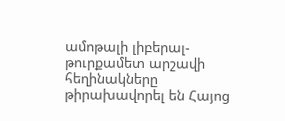ամոթալի լիբերալ-թուրքամետ արշավի հեղինակները թիրախավորել են Հայոց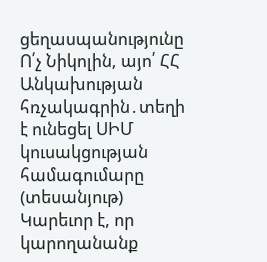ցեղասպանությունը Ո՛չ Նիկոլին, այո՛ ՀՀ Անկախության հռչակագրին․տեղի է ունեցել ՍԻՄ կուսակցության համագումարը (տեսանյութ) Կարեւոր է, որ կարողանանք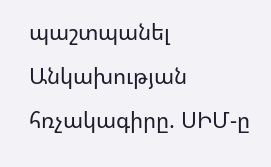պաշտպանել Անկախության հռչակագիրը. ՍԻՄ-ը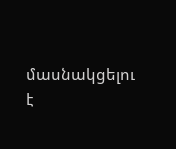մասնակցելու է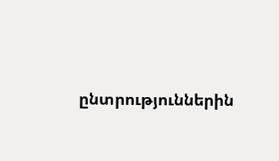ընտրություններին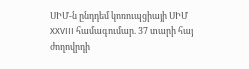ՍԻՄ-ն ընդդեմ կոռուպցիայի ՍԻՄ XXVIII համագումար. 37 տարի հայ ժողովրդի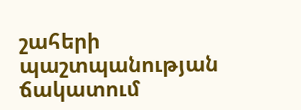շահերի պաշտպանության ճակատում